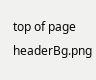top of page
headerBg.png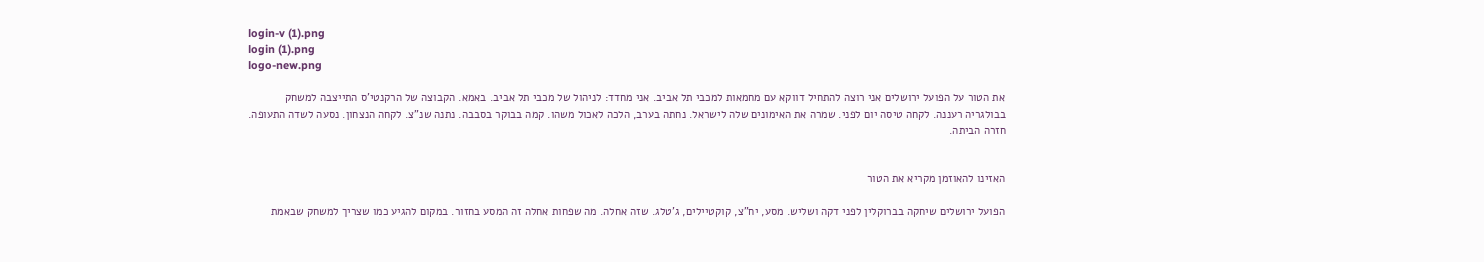login-v (1).png
login (1).png
logo-new.png

את הטור על הפועל ירושלים אני רוצה להתחיל דווקא עם מחמאות למכבי תל אביב. אני מחדד: לניהול של מכבי תל אביב. באמא. הקבוצה של הרקנטי'ס התייצבה למשחק בבולגריה רעננה. לקחה טיסה יום לפני. שמרה את האימונים שלה לישראל. נחתה בערב, הלכה לאכול משהו. קמה בבוקר בסבבה. נתנה שנ"צ. לקחה הנצחון. נסעה לשדה התעופה. חזרה הביתה.


האזינו להאוזמן מקריא את הטור

הפועל ירושלים שיחקה בברוקלין לפני דקה ושליש. מסע, יח"צ, קוקטיילים, ג'טלג. שזה אחלה. מה שפחות אחלה זה המסע בחזור. במקום להגיע כמו שצריך למשחק שבאמת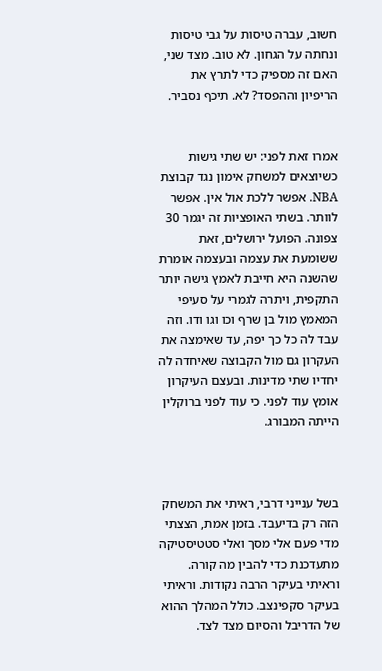חשוב, עברה טיסות על גבי טיסות ונחתה על הגחון. לא טוב. מצד שני, האם זה מספיק כדי לתרץ את הריפיון וההפסד? לא. תיכף נסביר.


אמרו זאת לפני: יש שתי גישות כשיוצאים למשחק אימון נגד קבוצת NBA. אפשר ללכת אול אין. אפשר לוותר. בשתי האופציות זה יגמר 30 צפונה. הפועל ירושלים, זאת ששומעת את עצמה ובעצמה אומרת שהשנה היא חייבת לאמץ גישה יותר התקפית, ויתרה לגמרי על סעיפי המאמץ מול בן שרף וכו וגו ודו. וזה עבד לה כל כך יפה, עד שאימצה את העקרון גם מול הקבוצה שאיחדה לה יחדיו שתי מדינות. ובעצם העיקרון אומץ עוד לפני. כי עוד לפני ברוקלין הייתה המבורג.



בשל ענייני דרבי, ראיתי את המשחק הזה רק בדיעבד. בזמן אמת, הצצתי מדי פעם אלי מסך ואלי סטטיסטיקה מתעדכנת כדי להבין מה קורה. וראיתי בעיקר הרבה נקודות. וראיתי בעיקר סקפינצב. כולל המהלך ההוא של הדריבל והסיום מצד לצד.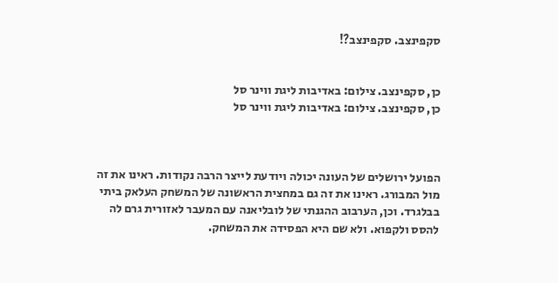סקפינצב. סקפינצב?!


כן, סקפינצב. צילום: באדיבות ליגת ווינר סל
כן, סקפינצב. צילום: באדיבות ליגת ווינר סל



הפועל ירושלים של העונה יכולה ויודעת לייצר הרבה נקודות. ראינו את זה מול המבורג. ראינו את זה גם במחצית הראשונה של המשחק העלאק ביתי בבלגרד. וכן, הערבוב ההגנתי של לובליאנה עם המעבר לאזורית גרם לה להסס ולקפוא. ולא שם היא הפסידה את המשחק.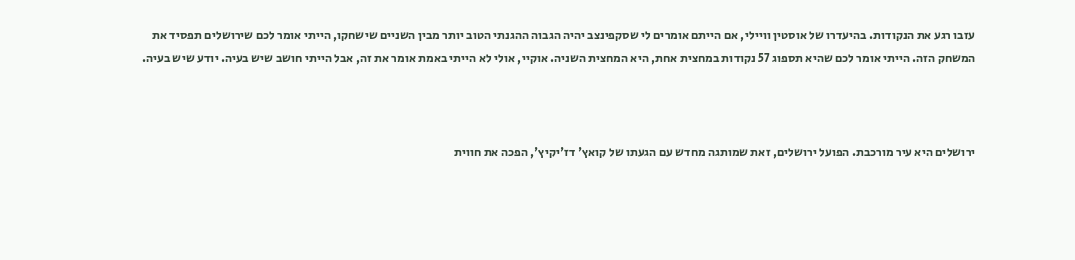עזבו רגע את הנקודות. בהיעדרו של אוסטין וויילי, אם הייתם אומרים לי שסקפינצב יהיה הגבוה ההגנתי הטוב יותר מבין השניים שישחקו, הייתי אומר לכם שירושלים תפסיד את המשחק הזה. הייתי אומר לכם שהיא תספוג 57 נקודות במחצית אחת, היא המחצית השניה. אוקיי, אולי לא הייתי באמת אומר את זה, אבל הייתי חושב שיש בעיה. יודע שיש בעיה.



ירושלים היא עיר מורכבת. הפועל ירושלים, זאת שמותגה מחדש עם הגעתו של קואץ' דז'יקיץ', הפכה את חווית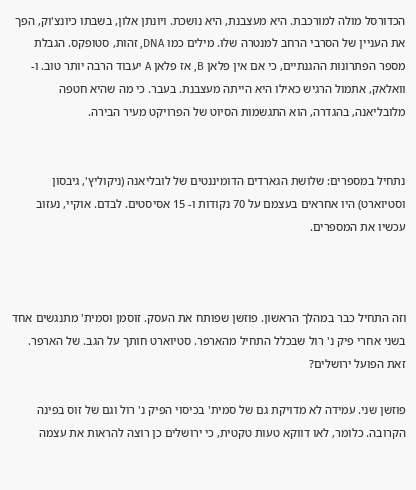הכדורסל מולה למורכבת. היא מעצבנת, היא נושכת. ויונתן אלון, בשבתו כיונצ'וק, הפך את העניין של הסרבי הרחב למנטרה שלו. מילים כמו DNA, זהות, סטופקס. הגבלת מספר הפתרונות ההגנתיים, כי אם אין פלאן B, אז פלאן A יעבוד הרבה יותר טוב. ו-וואלאק, אתמול הרגיש כאילו היא הייתה מעצבנת. בעבר. כי מה שהיא חטפה מלובליאנה, בהגדרה, הוא התגשמות הסיוט של הפרויקט מעיר הבירה.


נתחיל במספרים: שלושת הגארדים הדומיננטים של לובליאנה (ניקוליץ', גיבסון וסטיוארט) היו אחראים בעצמם על 70 נקודות ו- 15 אסיסטים. לבדם. אוקיי, נעזוב עכשיו את המספרים.



וזה התחיל כבר במהלך הראשון. פוזשן שפותח את העסק. זוסמן וסמית' מתנגשים אחד בשני אחרי פיק נ' רול שבכלל התחיל מהארפר. סטיוארט חותך על הגב. של הארפר. זאת הפועל ירושלים?

פוזשן שני. עמידה לא מדויקת גם של סמית' בכיסוי הפיק נ' רול וגם של זוס בפינה הקרובה. כלומר, לאו דווקא טעות טקטית, כי ירושלים כן רוצה להראות את עצמה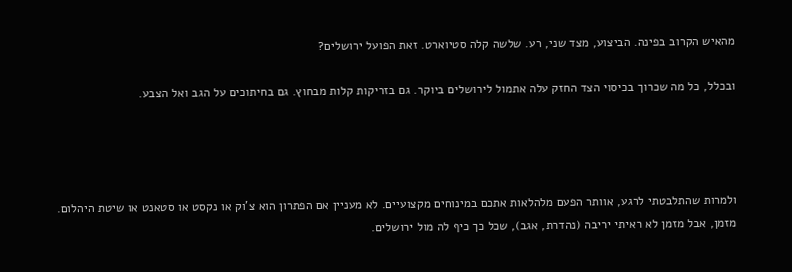מהאיש הקרוב בפינה. הביצוע, מצד שני, רע. שלשה קלה סטיוארט. זאת הפועל ירושלים?

ובכלל, כל מה שכרוך בכיסוי הצד החזק עלה אתמול לירושלים ביוקר. גם בזריקות קלות מבחוץ. גם בחיתוכים על הגב ואל הצבע.




ולמרות שהתלבטתי לרגע, אוותר הפעם מלהלאות אתכם במינוחים מקצועיים. לא מעניין אם הפתרון הוא צ'וק או נקסט או סטאנט או שיטת היהלום. מזמן, אבל מזמן לא ראיתי יריבה (נהדרת, אגב), שכל כך כיף לה מול ירושלים.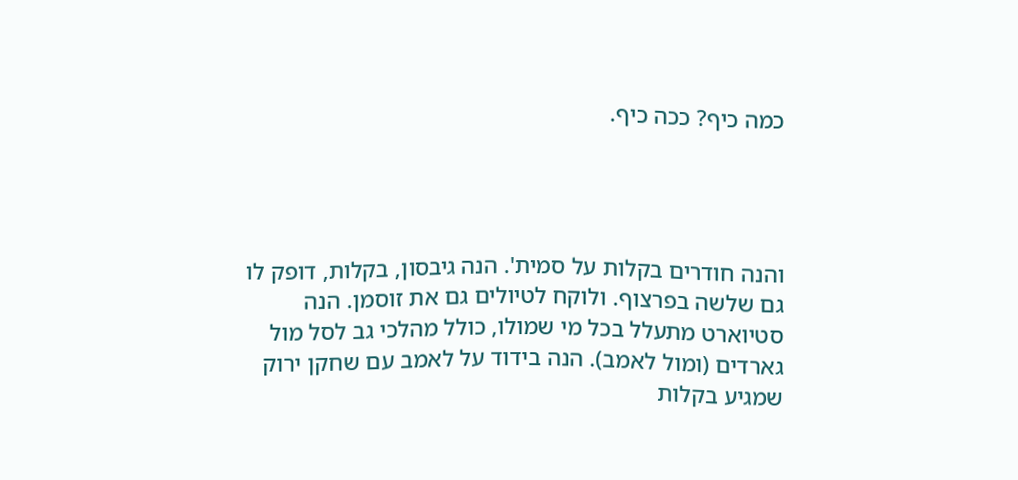כמה כיף? ככה כיף.




והנה חודרים בקלות על סמית'. הנה גיבסון, בקלות, דופק לו גם שלשה בפרצוף. ולוקח לטיולים גם את זוסמן. הנה סטיוארט מתעלל בכל מי שמולו, כולל מהלכי גב לסל מול גארדים (ומול לאמב). הנה בידוד על לאמב עם שחקן ירוק שמגיע בקלות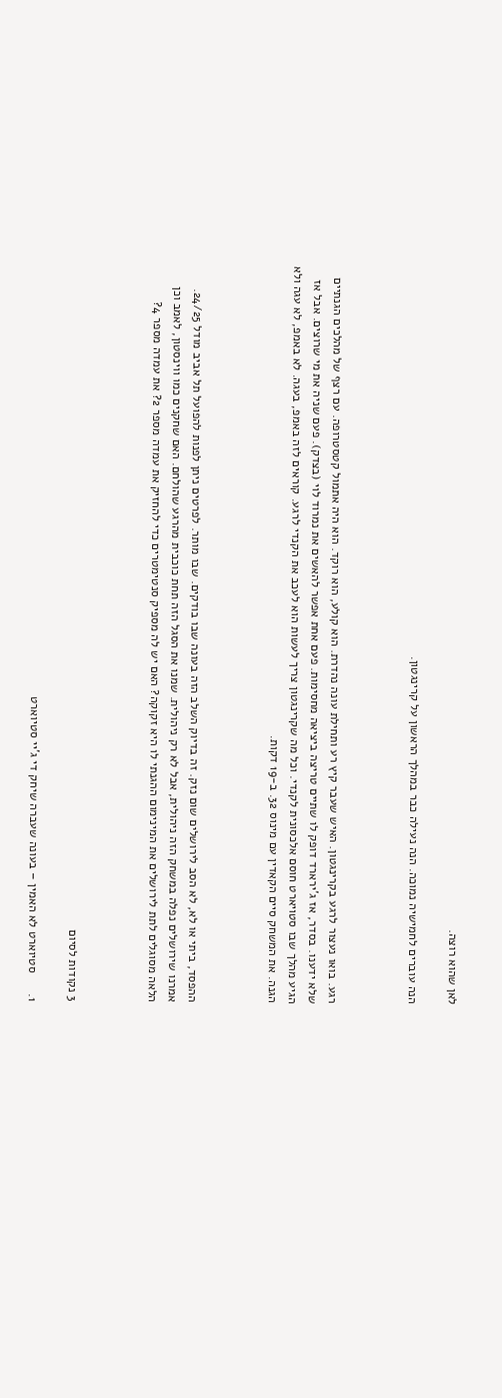לאן שהוא רוצה.

הנה עוברים לחמישיה נמוכה. הנה נעילה כבר במהלך הראשון על קרינגטון.



רגע. בואו נעצור לרגע בקרינגטון. האיש שעבר קיץ רע ותחילת עונה נהדרת. הוא קולע, הוא רוקד. הוא היה אתמול קטסטרופה. עם רצף של מהלכים הגנתיים שלא ידענו. בסדר, אז ג'ירארד דופק לו שתיים טריצה ביציאה מחסימות. פעם אחת אפשר להאשים את נמרוד לוי (בצדק). פעם שניה את מי שרוצים. אבל אז הגיע מהלך שבו סטויארט חוסם אלכסונית לקנדי. וכל מה שקרינגטון צריך לעשות הוא לעכב את הקנדי לרגע. קוראים לזה באמפ, בעגה. לא באמפ, לא עגה ולא הגנה. את המשחק סיים הקאדין עם מינוס 32. ב-19 דקות.



ההפסד, ביתי או לא, לא הסב לירושלים שום נזק. זה בדיוק השלב הזה בעונה שבו בודקים. שבו מותר. לפרטים ניתן לפנות להפועל תל אביב מודל 24/25. אמרנו שירושלים נפלה במשחק הזה ניהולית, אבל לא רק ניהולית. שמנו את הסגל הזה תחת כוכבית מהרגע שהולחם. האם שחקנים כמו ווינסטון, לאמב וכן הלאה מסוגלים לתת לירושלים את המינימום ההגנתי לו היא זקוקה? האם יש לה מספיק סנטימטרים כדי להחזיק את עמדה מספר 2? את עמדה מספר 4?



3 נקודות לסיום

1.      סטיוארט לא האמין – בעונה שעברה שיחק די ג'יי סטיוארט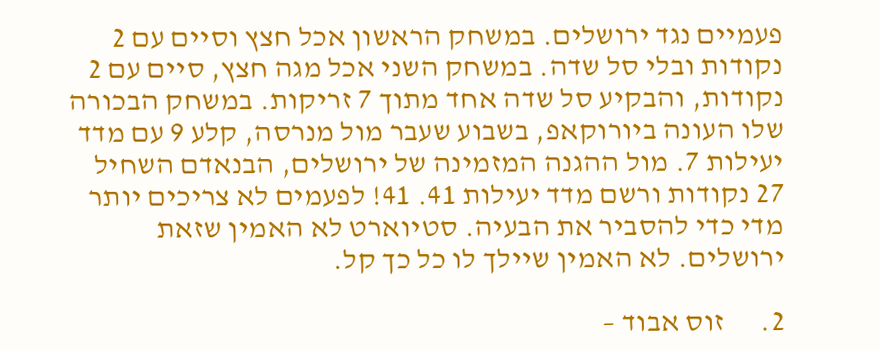פעמיים נגד ירושלים. במשחק הראשון אכל חצץ וסיים עם 2 נקודות ובלי סל שדה. במשחק השני אכל מגה חצץ, סיים עם 2 נקודות, והבקיע סל שדה אחד מתוך 7 זריקות. במשחק הבכורה שלו העונה ביורוקאפ, בשבוע שעבר מול מנרסה, קלע 9 עם מדד יעילות 7. מול ההגנה המזמינה של ירושלים, הבנאדם השחיל 27 נקודות ורשם מדד יעילות 41. 41! לפעמים לא צריכים יותר מדי כדי להסביר את הבעיה. סטיוארט לא האמין שזאת ירושלים. לא האמין שיילך לו כל כך קל.

2.      זוס אבוד –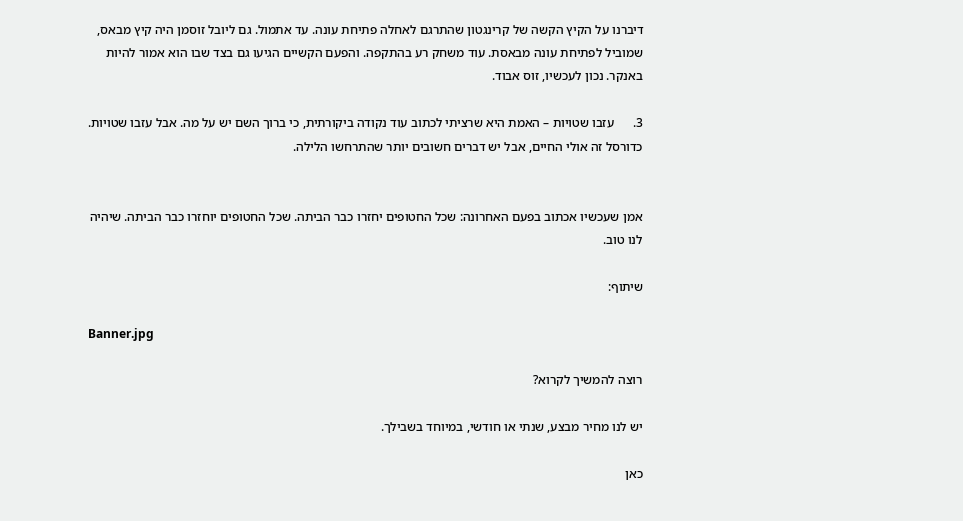דיברנו על הקיץ הקשה של קרינגטון שהתרגם לאחלה פתיחת עונה. עד אתמול. גם ליובל זוסמן היה קיץ מבאס, שמוביל לפתיחת עונה מבאסת. עוד משחק רע בהתקפה. והפעם הקשיים הגיעו גם בצד שבו הוא אמור להיות באנקר. נכון לעכשיו, זוס אבוד.

3.      עזבו שטויות – האמת היא שרציתי לכתוב עוד נקודה ביקורתית, כי ברוך השם יש על מה. אבל עזבו שטויות. כדורסל זה אולי החיים, אבל יש דברים חשובים יותר שהתרחשו הלילה.


אמן שעכשיו אכתוב בפעם האחרונה: שכל החטופים יחזרו כבר הביתה. שכל החטופים יוחזרו כבר הביתה. שיהיה לנו טוב.

שיתוף:

Banner.jpg

רוצה להמשיך לקרוא?

יש לנו מחיר מבצע, שנתי או חודשי, במיוחד בשבילך.

כאן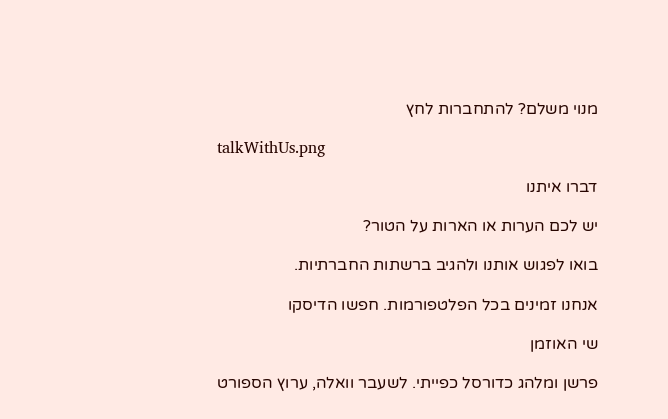מנוי משלם? להתחברות לחץ

talkWithUs.png

דברו איתנו

יש לכם הערות או הארות על הטור?

בואו לפגוש אותנו ולהגיב ברשתות החברתיות.

אנחנו זמינים בכל הפלטפורמות. חפשו הדיסקו

שי האוזמן

פרשן ומלהג כדורסל כפייתי. לשעבר וואלה, ערוץ הספורט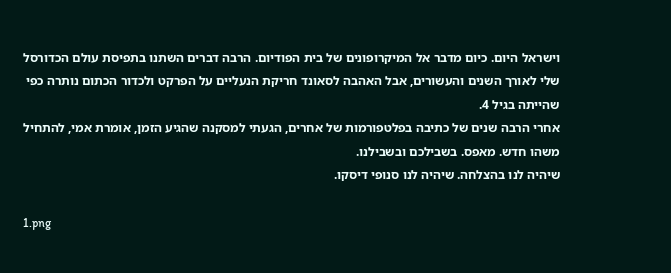וישראל היום. כיום מדבר אל המיקרופונים של בית הפודיום. הרבה דברים השתנו בתפיסת עולם הכדורסל שלי לאורך השנים והעשורים, אבל האהבה לסאונד חריקת הנעליים על הפרקט ולכדור הכתום נותרה כפי שהייתה בגיל 4.
אחרי הרבה שנים של כתיבה בפלטפורמות של אחרים, הגעתי למסקנה שהגיע הזמן, אומרת אמי, להתחיל משהו חדש. מאפס. בשבילכם ובשבילנו.
שיהיה לנו בהצלחה. שיהיה לנו סנופי דיסקו.

1.png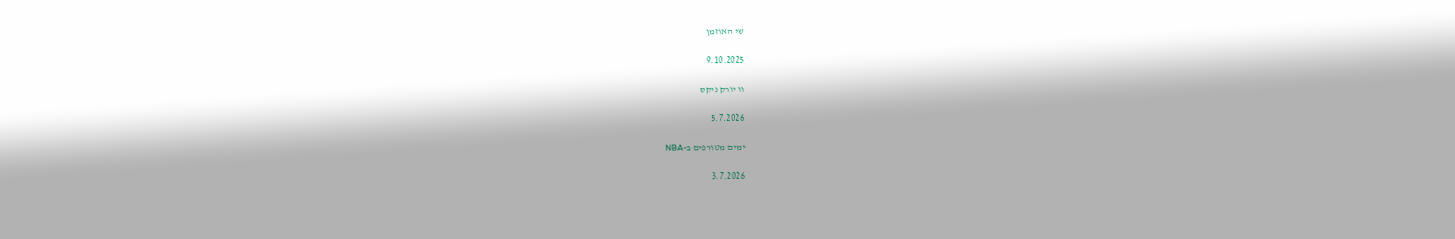שי האוזמן

9.10.2025

וו יורק ניקס

5.7.2026

ימים מטורפים ב-NBA

3.7.2026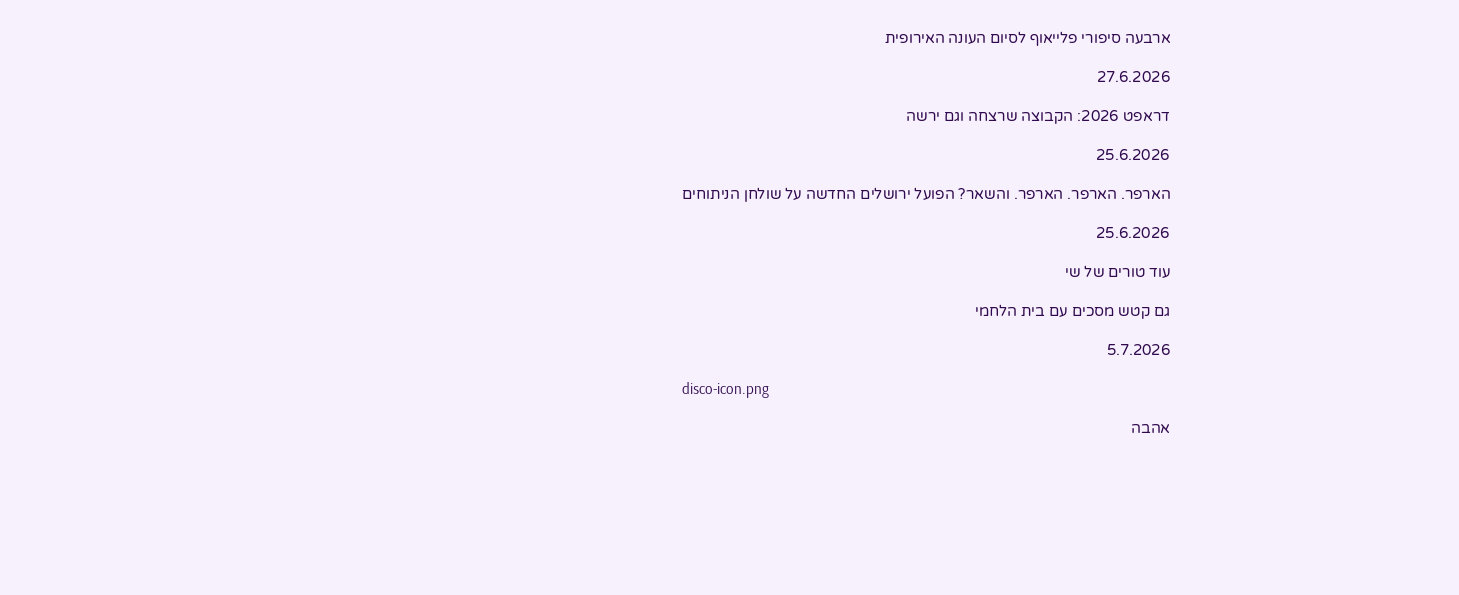ארבעה סיפורי פלייאוף לסיום העונה האירופית

27.6.2026

דראפט 2026: הקבוצה שרצחה וגם ירשה

25.6.2026

הארפר. הארפר. הארפר. והשאר? הפועל ירושלים החדשה על שולחן הניתוחים

25.6.2026

עוד טורים של שי

גם קטש מסכים עם בית הלחמי

5.7.2026

disco-icon.png

אהבה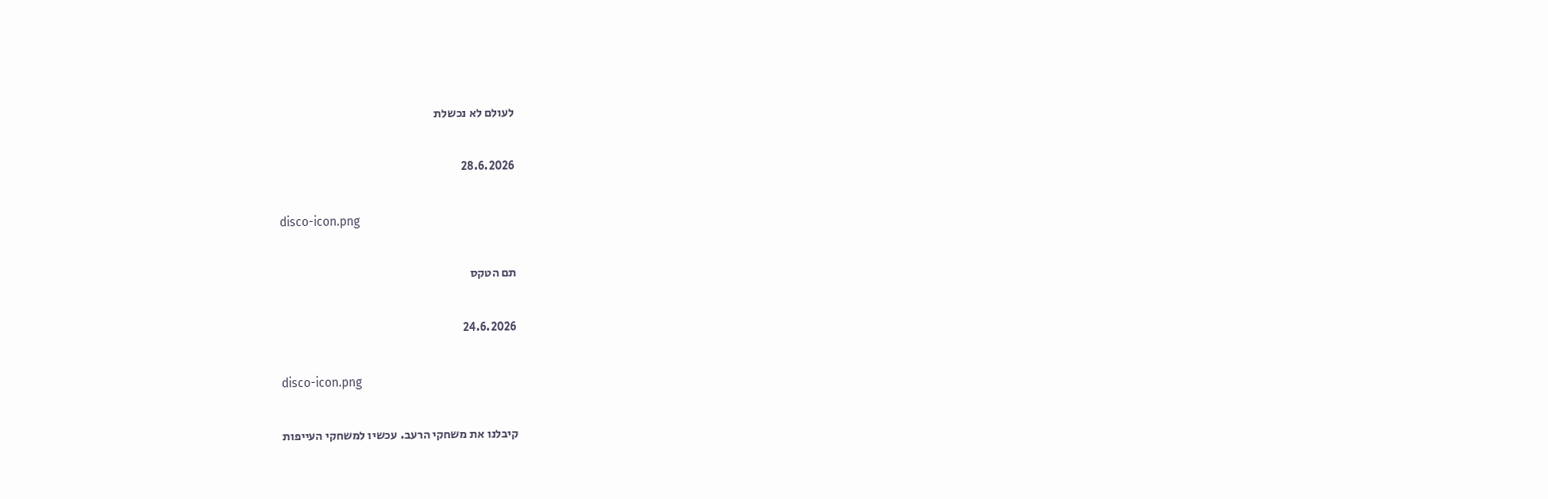לעולם לא נכשלת

28.6.2026

disco-icon.png

תם הטקס

24.6.2026

disco-icon.png

קיבלנו את משחקי הרעב. עכשיו למשחקי העייפות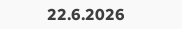22.6.2026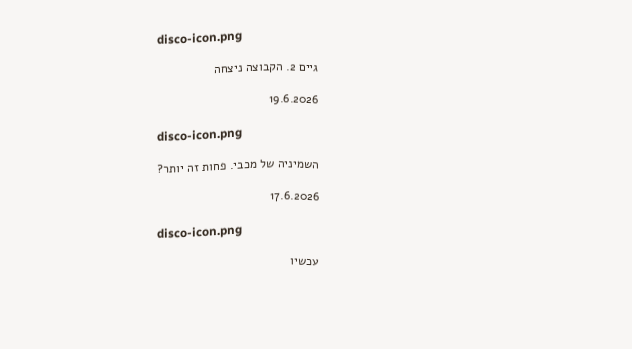disco-icon.png

גיים 2. הקבוצה ניצחה

19.6.2026

disco-icon.png

השמיניה של מכבי. פחות זה יותר?

17.6.2026

disco-icon.png

עכשיו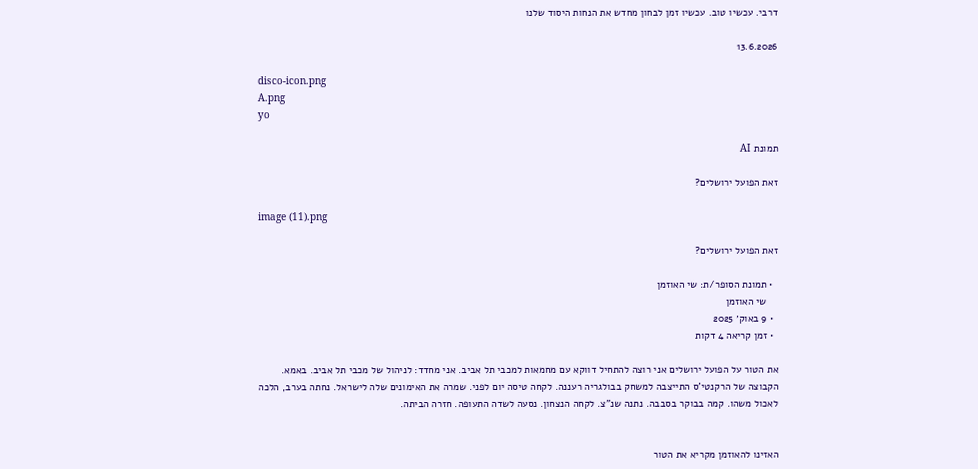דרבי. עכשיו טוב. עכשיו זמן לבחון מחדש את הנחות היסוד שלנו

13.6.2026

disco-icon.png
A.png
yo

תמונת AI

זאת הפועל ירושלים?

image (11).png

זאת הפועל ירושלים?

  • תמונת הסופר/ת: שי האוזמן
    שי האוזמן
  • 9 באוק׳ 2025
  • זמן קריאה 4 דקות

את הטור על הפועל ירושלים אני רוצה להתחיל דווקא עם מחמאות למכבי תל אביב. אני מחדד: לניהול של מכבי תל אביב. באמא. הקבוצה של הרקנטי'ס התייצבה למשחק בבולגריה רעננה. לקחה טיסה יום לפני. שמרה את האימונים שלה לישראל. נחתה בערב, הלכה לאכול משהו. קמה בבוקר בסבבה. נתנה שנ"צ. לקחה הנצחון. נסעה לשדה התעופה. חזרה הביתה.


האזינו להאוזמן מקריא את הטור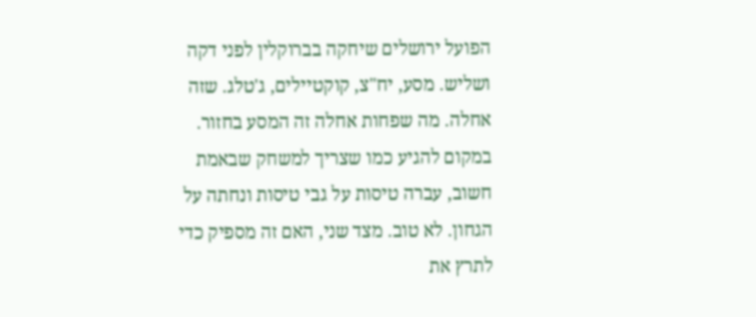הפועל ירושלים שיחקה בברוקלין לפני דקה ושליש. מסע, יח"צ, קוקטיילים, ג'טלג. שזה אחלה. מה שפחות אחלה זה המסע בחזור. במקום להגיע כמו שצריך למשחק שבאמת חשוב, עברה טיסות על גבי טיסות ונחתה על הגחון. לא טוב. מצד שני, האם זה מספיק כדי לתרץ את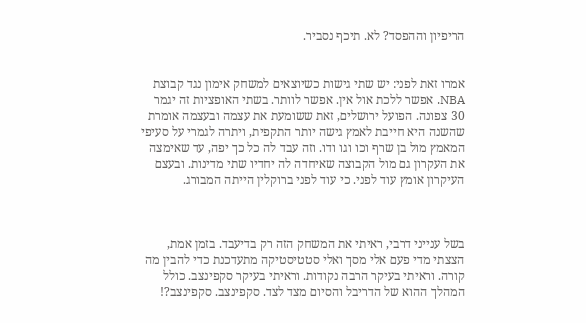הריפיון וההפסד? לא. תיכף נסביר.


אמרו זאת לפני: יש שתי גישות כשיוצאים למשחק אימון נגד קבוצת NBA. אפשר ללכת אול אין. אפשר לוותר. בשתי האופציות זה יגמר 30 צפונה. הפועל ירושלים, זאת ששומעת את עצמה ובעצמה אומרת שהשנה היא חייבת לאמץ גישה יותר התקפית, ויתרה לגמרי על סעיפי המאמץ מול בן שרף וכו וגו ודו. וזה עבד לה כל כך יפה, עד שאימצה את העקרון גם מול הקבוצה שאיחדה לה יחדיו שתי מדינות. ובעצם העיקרון אומץ עוד לפני. כי עוד לפני ברוקלין הייתה המבורג.



בשל ענייני דרבי, ראיתי את המשחק הזה רק בדיעבד. בזמן אמת, הצצתי מדי פעם אלי מסך ואלי סטטיסטיקה מתעדכנת כדי להבין מה קורה. וראיתי בעיקר הרבה נקודות. וראיתי בעיקר סקפינצב. כולל המהלך ההוא של הדריבל והסיום מצד לצד. סקפינצב. סקפינצב?!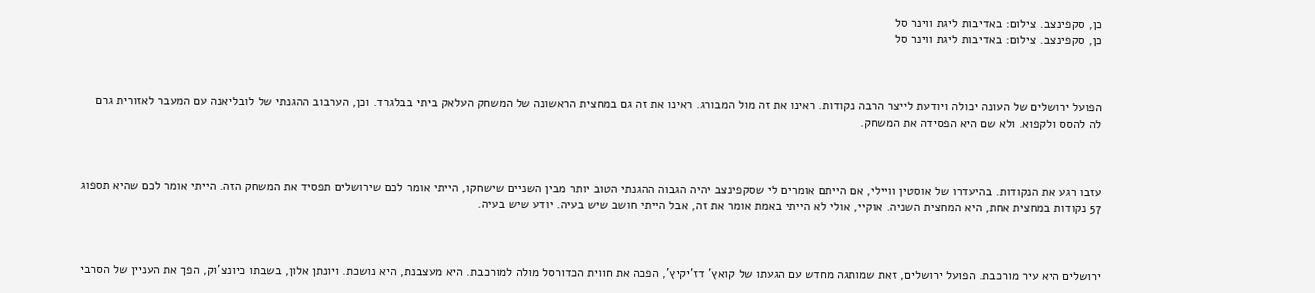כן, סקפינצב. צילום: באדיבות ליגת ווינר סל
כן, סקפינצב. צילום: באדיבות ליגת ווינר סל



הפועל ירושלים של העונה יכולה ויודעת לייצר הרבה נקודות. ראינו את זה מול המבורג. ראינו את זה גם במחצית הראשונה של המשחק העלאק ביתי בבלגרד. וכן, הערבוב ההגנתי של לובליאנה עם המעבר לאזורית גרם לה להסס ולקפוא. ולא שם היא הפסידה את המשחק.



עזבו רגע את הנקודות. בהיעדרו של אוסטין וויילי, אם הייתם אומרים לי שסקפינצב יהיה הגבוה ההגנתי הטוב יותר מבין השניים שישחקו, הייתי אומר לכם שירושלים תפסיד את המשחק הזה. הייתי אומר לכם שהיא תספוג 57 נקודות במחצית אחת, היא המחצית השניה. אוקיי, אולי לא הייתי באמת אומר את זה, אבל הייתי חושב שיש בעיה. יודע שיש בעיה.



ירושלים היא עיר מורכבת. הפועל ירושלים, זאת שמותגה מחדש עם הגעתו של קואץ' דז'יקיץ', הפכה את חווית הכדורסל מולה למורכבת. היא מעצבנת, היא נושכת. ויונתן אלון, בשבתו כיונצ'וק, הפך את העניין של הסרבי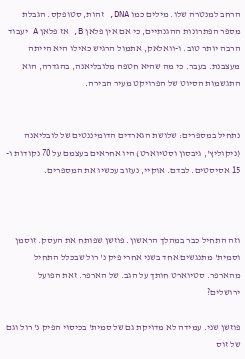הרחב למנטרה שלו. מילים כמו DNA, זהות, סטופקס. הגבלת מספר הפתרונות ההגנתיים, כי אם אין פלאן B, אז פלאן A יעבוד הרבה יותר טוב. ו-וואלאק, אתמול הרגיש כאילו היא הייתה מעצבנת. בעבר. כי מה שהיא חטפה מלובליאנה, בהגדרה, הוא התגשמות הסיוט של הפרויקט מעיר הבירה.


נתחיל במספרים: שלושת הגארדים הדומיננטים של לובליאנה (ניקוליץ', גיבסון וסטיוארט) היו אחראים בעצמם על 70 נקודות ו- 15 אסיסטים. לבדם. אוקיי, נעזוב עכשיו את המספרים.



וזה התחיל כבר במהלך הראשון. פוזשן שפותח את העסק. זוסמן וסמית' מתנגשים אחד בשני אחרי פיק נ' רול שבכלל התחיל מהארפר. סטיוארט חותך על הגב. של הארפר. זאת הפועל ירושלים?

פוזשן שני. עמידה לא מדויקת גם של סמית' בכיסוי הפיק נ' רול וגם של זוס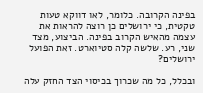בפינה הקרובה. כלומר, לאו דווקא טעות טקטית, כי ירושלים כן רוצה להראות את עצמה מהאיש הקרוב בפינה. הביצוע, מצד שני, רע. שלשה קלה סטיוארט. זאת הפועל ירושלים?

ובכלל, כל מה שכרוך בכיסוי הצד החזק עלה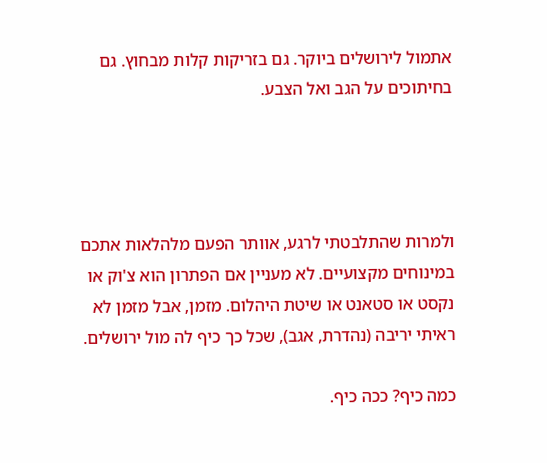אתמול לירושלים ביוקר. גם בזריקות קלות מבחוץ. גם בחיתוכים על הגב ואל הצבע.




ולמרות שהתלבטתי לרגע, אוותר הפעם מלהלאות אתכם במינוחים מקצועיים. לא מעניין אם הפתרון הוא צ'וק או נקסט או סטאנט או שיטת היהלום. מזמן, אבל מזמן לא ראיתי יריבה (נהדרת, אגב), שכל כך כיף לה מול ירושלים.

כמה כיף? ככה כיף.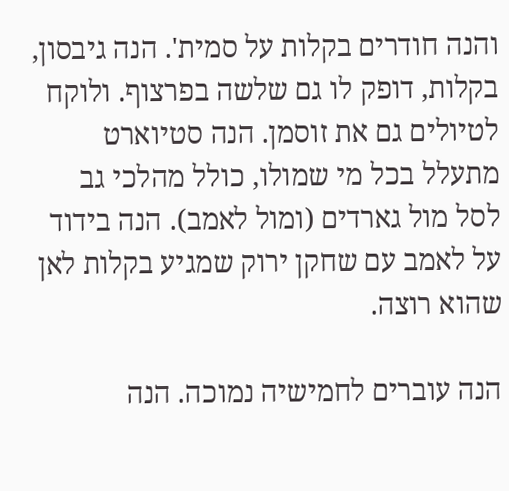והנה חודרים בקלות על סמית'. הנה גיבסון, בקלות, דופק לו גם שלשה בפרצוף. ולוקח לטיולים גם את זוסמן. הנה סטיוארט מתעלל בכל מי שמולו, כולל מהלכי גב לסל מול גארדים (ומול לאמב). הנה בידוד על לאמב עם שחקן ירוק שמגיע בקלות לאן שהוא רוצה.

הנה עוברים לחמישיה נמוכה. הנה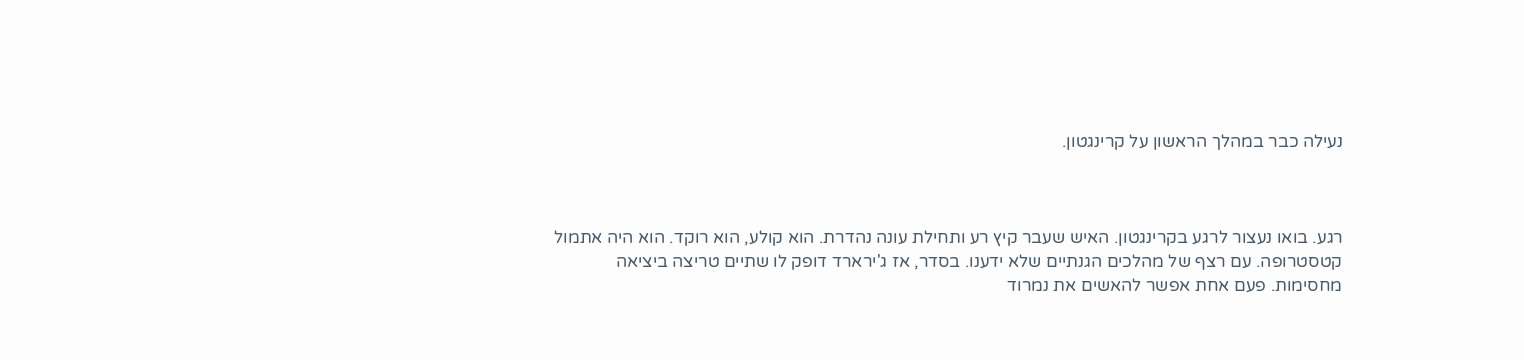נעילה כבר במהלך הראשון על קרינגטון.



רגע. בואו נעצור לרגע בקרינגטון. האיש שעבר קיץ רע ותחילת עונה נהדרת. הוא קולע, הוא רוקד. הוא היה אתמול קטסטרופה. עם רצף של מהלכים הגנתיים שלא ידענו. בסדר, אז ג'ירארד דופק לו שתיים טריצה ביציאה מחסימות. פעם אחת אפשר להאשים את נמרוד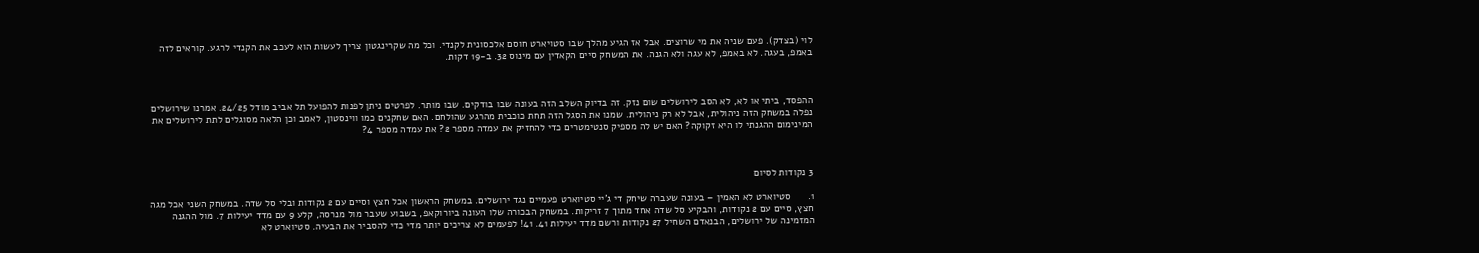לוי (בצדק). פעם שניה את מי שרוצים. אבל אז הגיע מהלך שבו סטויארט חוסם אלכסונית לקנדי. וכל מה שקרינגטון צריך לעשות הוא לעכב את הקנדי לרגע. קוראים לזה באמפ, בעגה. לא באמפ, לא עגה ולא הגנה. את המשחק סיים הקאדין עם מינוס 32. ב-19 דקות.



ההפסד, ביתי או לא, לא הסב לירושלים שום נזק. זה בדיוק השלב הזה בעונה שבו בודקים. שבו מותר. לפרטים ניתן לפנות להפועל תל אביב מודל 24/25. אמרנו שירושלים נפלה במשחק הזה ניהולית, אבל לא רק ניהולית. שמנו את הסגל הזה תחת כוכבית מהרגע שהולחם. האם שחקנים כמו ווינסטון, לאמב וכן הלאה מסוגלים לתת לירושלים את המינימום ההגנתי לו היא זקוקה? האם יש לה מספיק סנטימטרים כדי להחזיק את עמדה מספר 2? את עמדה מספר 4?



3 נקודות לסיום

1.      סטיוארט לא האמין – בעונה שעברה שיחק די ג'יי סטיוארט פעמיים נגד ירושלים. במשחק הראשון אכל חצץ וסיים עם 2 נקודות ובלי סל שדה. במשחק השני אכל מגה חצץ, סיים עם 2 נקודות, והבקיע סל שדה אחד מתוך 7 זריקות. במשחק הבכורה שלו העונה ביורוקאפ, בשבוע שעבר מול מנרסה, קלע 9 עם מדד יעילות 7. מול ההגנה המזמינה של ירושלים, הבנאדם השחיל 27 נקודות ורשם מדד יעילות 41. 41! לפעמים לא צריכים יותר מדי כדי להסביר את הבעיה. סטיוארט לא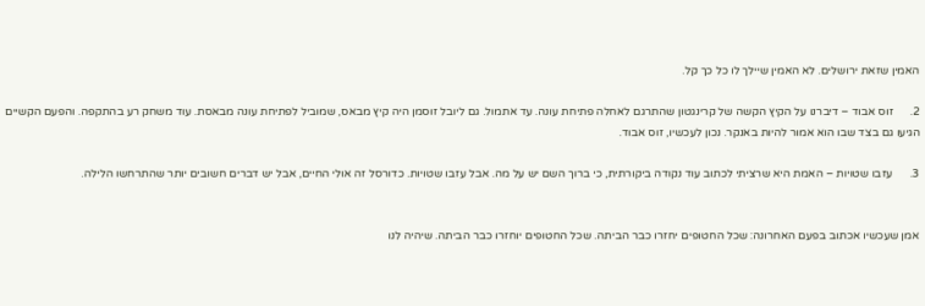האמין שזאת ירושלים. לא האמין שיילך לו כל כך קל.

2.      זוס אבוד – דיברנו על הקיץ הקשה של קרינגטון שהתרגם לאחלה פתיחת עונה. עד אתמול. גם ליובל זוסמן היה קיץ מבאס, שמוביל לפתיחת עונה מבאסת. עוד משחק רע בהתקפה. והפעם הקשיים הגיעו גם בצד שבו הוא אמור להיות באנקר. נכון לעכשיו, זוס אבוד.

3.      עזבו שטויות – האמת היא שרציתי לכתוב עוד נקודה ביקורתית, כי ברוך השם יש על מה. אבל עזבו שטויות. כדורסל זה אולי החיים, אבל יש דברים חשובים יותר שהתרחשו הלילה.


אמן שעכשיו אכתוב בפעם האחרונה: שכל החטופים יחזרו כבר הביתה. שכל החטופים יוחזרו כבר הביתה. שיהיה לנו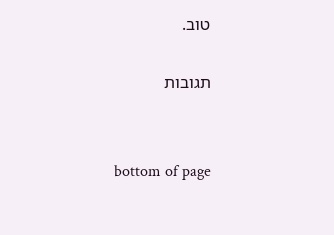טוב.

תגובות


bottom of page